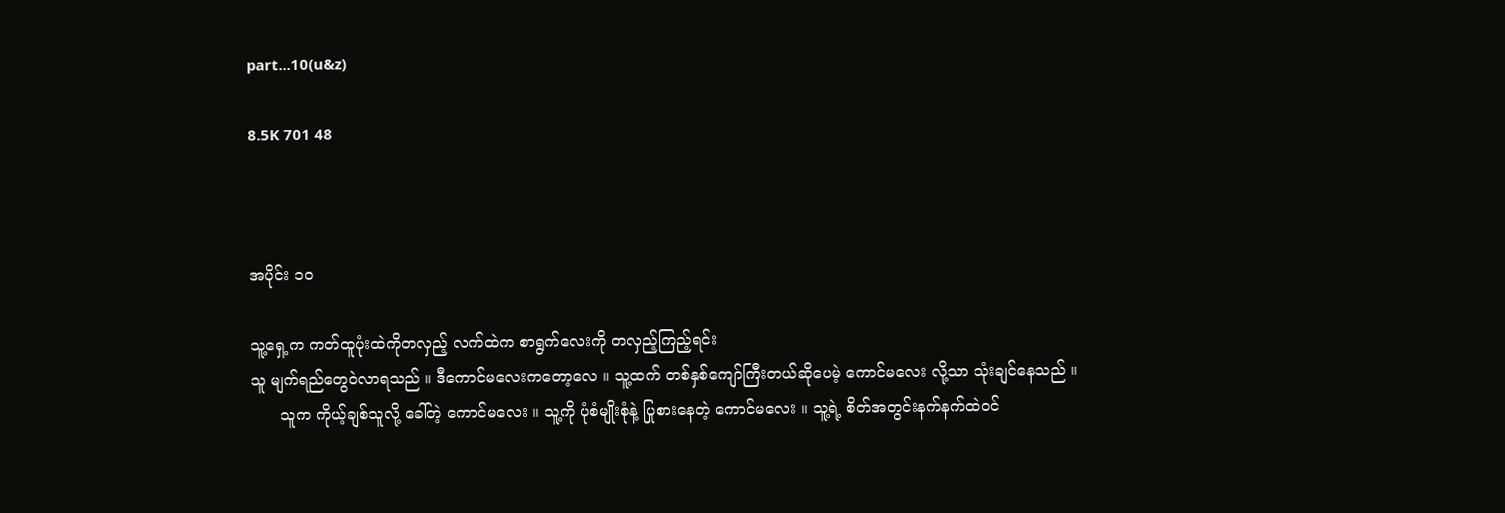part...10(u&z)

8.5K 701 48



အပိုင်း ၁၀

သူ့ရှေ့က ကတ်ထူပုံးထဲကိုတလှည့် လက်ထဲက စာရွက်လေးကို တလှည့်ကြည့်ရင်း
သူ မျက်ရည်တွေဝဲလာရသည် ။ ဒီကောင်မလေးကတော့လေ ။ သူ့ထက် တစ်နှစ်ကျော်ကြီးတယ်ဆိုပေမဲ့ ကောင်မလေး လို့သာ သုံးချင်နေသည် ။
      သူက ကိုယ့်ချစ်သူလို့ ခေါ်တဲ့ ကောင်မလေး ။ သူ့ကို ပုံစံမျိုးစုံနဲ့ ပြုစားနေတဲ့ ကောင်မလေး ။ သူ့ရဲ့ စိတ်အတွင်းနက်နက်ထဲဝင်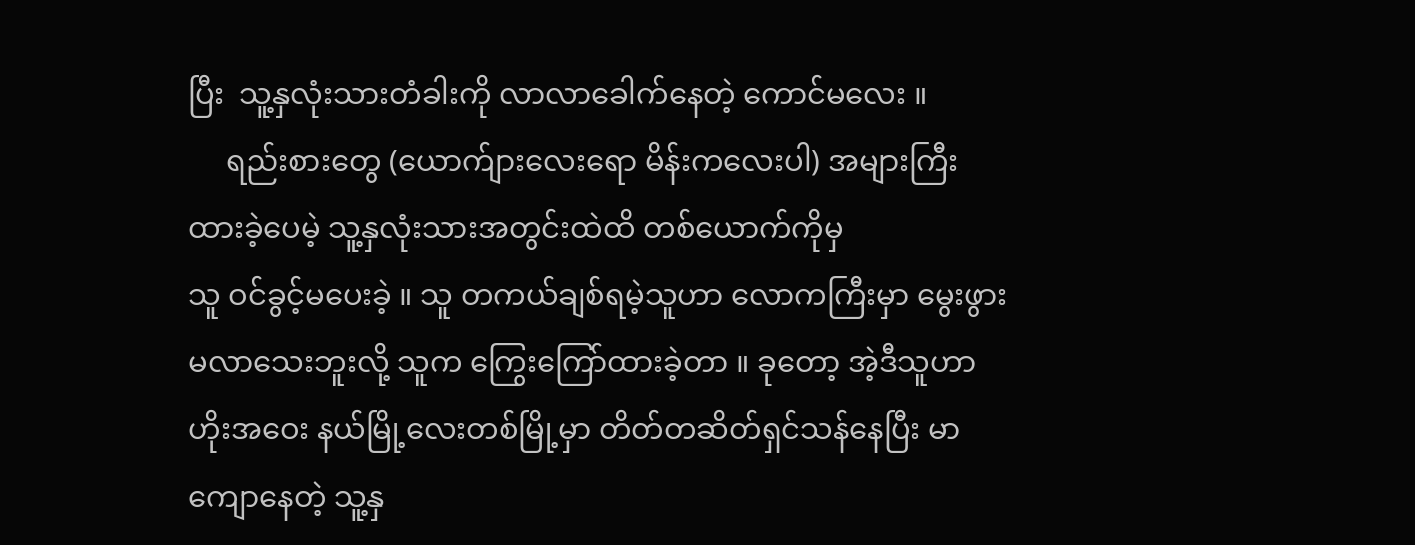ပြီး  သူ့နှလုံးသားတံခါးကို လာလာခေါက်နေတဲ့ ကောင်မလေး ။
     ရည်းစားတွေ (ယောက်ျားလေးရော မိန်းကလေးပါ) အများကြီး ထားခဲ့ပေမဲ့ သူ့နှလုံးသားအတွင်းထဲထိ တစ်ယောက်ကိုမှ
သူ ဝင်ခွင့်မပေးခဲ့ ။ သူ တကယ်ချစ်ရမဲ့သူဟာ လောကကြီးမှာ မွေးဖွားမလာသေးဘူးလို့ သူက ကြွေးကြော်ထားခဲ့တာ ။ ခုတော့ အဲ့ဒီသူဟာ ဟိုးအဝေး နယ်မြို့လေးတစ်မြို့မှာ တိတ်တဆိတ်ရှင်သန်နေပြီး မာကျောနေတဲ့ သူ့နှ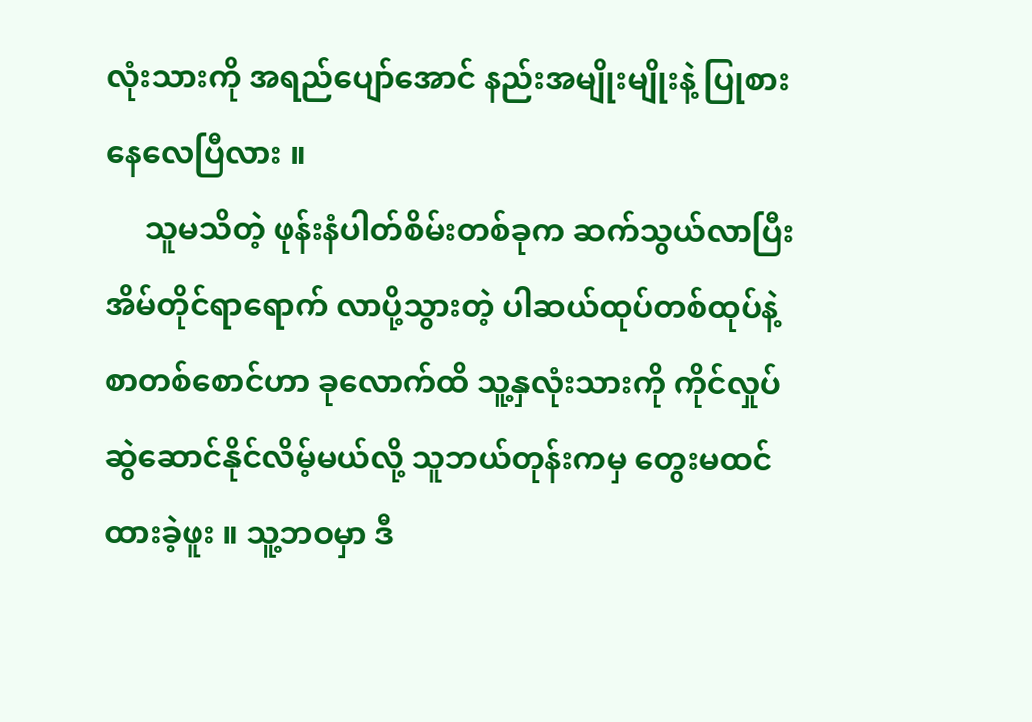လုံးသားကို အရည်ပျော်အောင် နည်းအမျိုးမျိုးနဲ့ ပြုစားနေလေပြီလား ။
     သူမသိတဲ့ ဖုန်းနံပါတ်စိမ်းတစ်ခုက ဆက်သွယ်လာပြီး အိမ်တိုင်ရာရောက် လာပို့သွားတဲ့ ပါဆယ်ထုပ်တစ်ထုပ်နဲ့ စာတစ်စောင်ဟာ ခုလောက်ထိ သူ့နှလုံးသားကို ကိုင်လှုပ် ဆွဲဆောင်နိုင်လိမ့်မယ်လို့ သူဘယ်တုန်းကမှ တွေးမထင်ထားခဲ့ဖူး ။ သူ့ဘဝမှာ ဒီ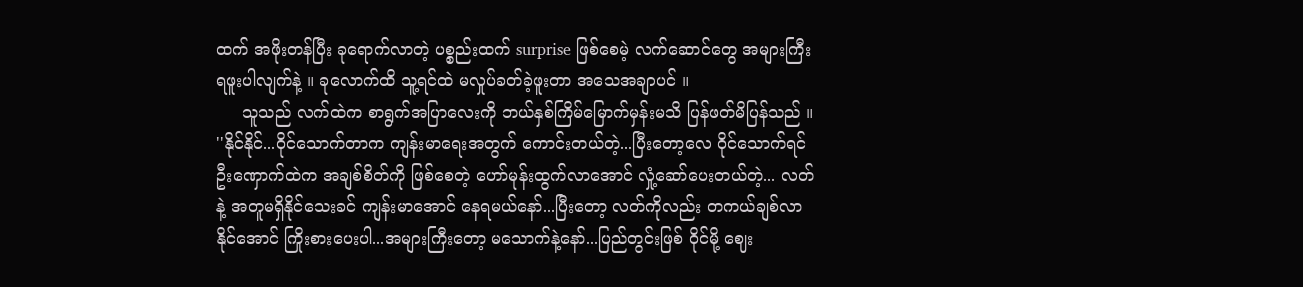ထက် အဖိုးတန်ပြီး ခုရောက်လာတဲ့ ပစ္စည်းထက် surprise ဖြစ်စေမဲ့ လက်ဆောင်တွေ အများကြီး ရဖူးပါလျက်နဲ့ ။ ခုလောက်ထိ သူ့ရင်ထဲ မလှုပ်ခတ်ခဲ့ဖူးတာ အသေအချာပင် ။
     သူသည် လက်ထဲက စာရွက်အပြာလေးကို ဘယ်နှစ်ကြိမ်မြောက်မှန်းမသိ ပြန်ဖတ်မိပြန်သည် ။
''နိုင်နိုင်...ဝိုင်သောက်တာက ကျန်းမာရေးအတွက် ကောင်းတယ်တဲ့...ပြီးတော့လေ ဝိုင်သောက်ရင် ဦးဏှောက်ထဲက အချစ်စိတ်ကို ဖြစ်စေတဲ့ ဟော်မုန်းထွက်လာအောင် လှုံ့ဆော်ပေးတယ်တဲ့... လတ်နဲ့ အတူမရှိနိုင်သေးခင် ကျန်းမာအောင် နေရမယ်နော်...ပြီးတော့ လတ်ကိုလည်း တကယ်ချစ်လာနိုင်အောင် ကြိုးစားပေးပါ...အများကြီးတော့ မသောက်နဲ့နော်...ပြည်တွင်းဖြစ် ဝိုင်မို့ ဈေး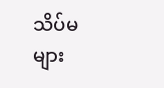သိပ်မများ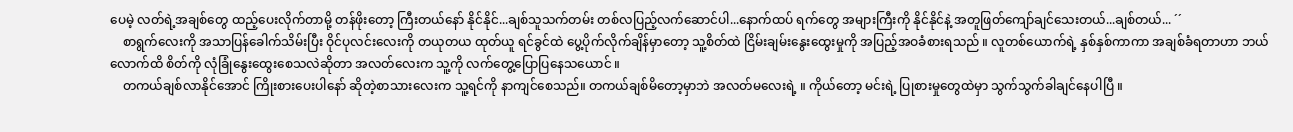ပေမဲ့ လတ်ရဲ့အချစ်တွေ ထည့်ပေးလိုက်တာမို့ တန်ဖိုးတော့ ကြီးတယ်နော် နိုင်နိုင်...ချစ်သူသက်တမ်း တစ်လပြည့်လက်ဆောင်ပါ...နောက်ထပ် ရက်တွေ အများကြီးကို နိုင်နိုင်နဲ့ အတူဖြတ်ကျော်ချင်သေးတယ်...ချစ်တယ်... ´´
    စာရွက်လေးကို အသာပြန်ခေါက်သိမ်းပြီး ဝိုင်ပုလင်းလေးကို တယုတယ ထုတ်ယူ ရင်ခွင်ထဲ ပွေ့ပိုက်လိုက်ချိန်မှာတော့ သူ့စိတ်ထဲ ငြိမ်းချမ်းနွေးထွေးမှုကို အပြည့်အဝခံစားရသည် ။ လူတစ်ယောက်ရဲ့ နှစ်နှစ်ကာကာ အချစ်ခံရတာဟာ ဘယ်လောက်ထိ စိတ်ကို လုံခြုံနွေးထွေးစေသလဲဆိုတာ အလတ်လေးက သူ့ကို လက်တွေ့ပြောပြနေသယောင် ။
    တကယ်ချစ်လာနိုင်အောင် ကြိုးစားပေးပါနော် ဆိုတဲ့စာသားလေးက သူ့ရင်ကို နာကျင်စေသည်။ တကယ်ချစ်မိတော့မှာဘဲ အလတ်မလေးရဲ့ ။ ကိုယ်တော့ မင်းရဲ့ ပြုစားမှုတွေထဲမှာ သွက်သွက်ခါချင်နေပါပြီ ။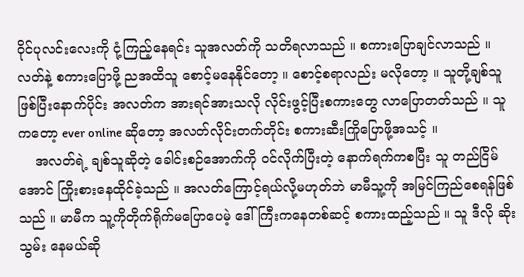ဝိုင်ပုလင်းလေးကို ငုံ့ကြည့်နေရင်း သူအလတ်ကို သတိရလာသည် ။ စကားပြောချင်လာသည် ။ လတ်နဲ့ စကားပြောဖို့ ညအထိသူ စောင့်မနေနိုင်တော့ ။ စောင့်စရာလည်း မလိုတော့ ။ သူတို့ချစ်သူ ဖြစ်ပြီးနောက်ပိုင်း အလတ်က အားရင်အားသလို လိုင်းဖွင့်ပြီးစကားတွေ လာပြောတတ်သည် ။ သူကတော့ ever online ဆိုတော့ အလတ်လိုင်းတက်တိုင်း စကားဆီးကြိုပြောဖို့အသင့် ။
    အလတ်ရဲ့ ချစ်သူဆိုတဲ့ ခေါင်းစဉ်အောက်ကို ဝင်လိုက်ပြီးတဲ့ နောက်ရက်ကစပြီး သူ တည်ငြိမ်အောင် ကြိုးစားနေထိုင်ခဲ့သည် ။ အလတ်ကြောင့်ရယ်လို့မဟုတ်ဘဲ မာမီသူ့ကို အမြင်ကြည်စေရန်ဖြစ်သည် ။ မာမီက သူ့ကိုတိုက်ရိုက်မပြောပေမဲ့ ဒေါ်ကြီးကနေတစ်ဆင့် စကားထည့်သည် ။ သူ ဒီလို ဆိုးသွမ်း နေမယ်ဆို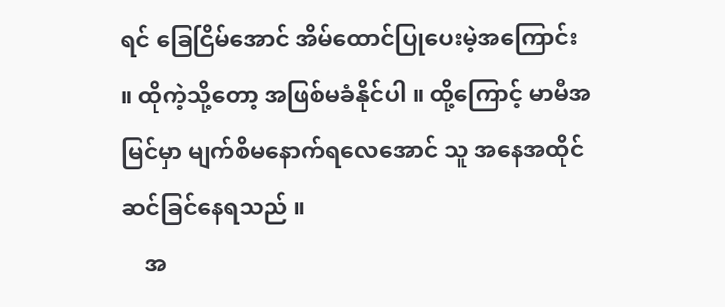ရင် ခြေငြိမ်အောင် အိမ်ထောင်ပြုပေးမဲ့အကြောင်း ။ ထိုကဲ့သို့တော့ အဖြစ်မခံနိုင်ပါ ။ ထို့ကြောင့် မာမီအမြင်မှာ မျက်စိမနောက်ရလေအောင် သူ အနေအထိုင် ဆင်ခြင်နေရသည် ။
    အ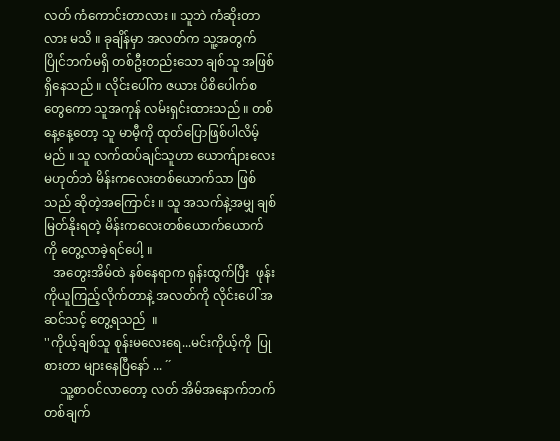လတ် ကံကောင်းတာလား ။ သူဘဲ ကံဆိုးတာလား မသိ ။ ခုချိန်မှာ အလတ်က သူ့အတွက် ပြိုင်ဘက်မရှိ တစ်ဦးတည်းသော ချစ်သူ အဖြစ် ရှိနေသည် ။ လိုင်းပေါ်က ဇယား ပိစိပေါက်စတွေကော သူအကုန် လမ်းရှင်းထားသည် ။ တစ်နေ့နေ့တော့ သူ မာမီ့ကို ထုတ်ပြောဖြစ်ပါလိမ့်မည် ။ သူ လက်ထပ်ချင်သူဟာ ယောက်ျားလေး မဟုတ်ဘဲ မိန်းကလေးတစ်ယောက်သာ ဖြစ်သည် ဆိုတဲ့အကြောင်း ။ သူ အသက်နဲ့အမျှ ချစ်မြတ်နိုးရတဲ့ မိန်းကလေးတစ်ယောက်ယောက်ကို တွေ့လာခဲ့ရင်ပေါ့ ။
   အတွေးအိမ်ထဲ နစ်နေရာက ရုန်းထွက်ပြီး  ဖုန်းကိုယူကြည့်လိုက်တာနဲ့ အလတ်ကို လိုင်းပေါ် အဆင်သင့် တွေ့ရသည်  ။
''ကိုယ့်ချစ်သူ စုန်းမလေးရေ...မင်းကိုယ့်ကို  ပြုစားတာ များနေပြီနော် ... ´´
     သူ့စာဝင်လာတော့ လတ် အိမ်အနောက်ဘက် တစ်ချက်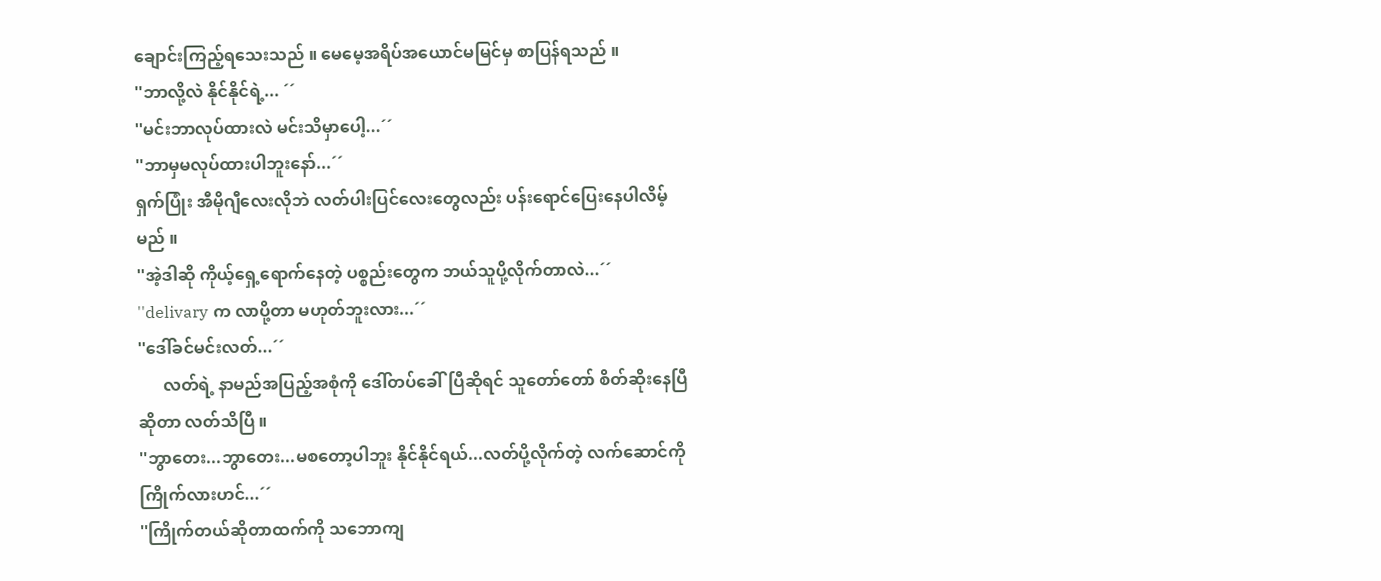ချောင်းကြည့်ရသေးသည် ။ မေမေ့အရိပ်အယောင်မမြင်မှ စာပြန်ရသည် ။
''ဘာလို့လဲ နိုင်နိုင်ရဲ့... ´´
''မင်းဘာလုပ်ထားလဲ မင်းသိမှာပေါ့...´´
''ဘာမှမလုပ်ထားပါဘူးနော်...´´
ရှက်ပြုံး အီမိုဂျီလေးလိုဘဲ လတ်ပါးပြင်လေးတွေလည်း ပန်းရောင်ပြေးနေပါလိမ့်မည် ။
''အဲ့ဒါဆို ကိုယ့်ရှေ့ရောက်နေတဲ့ ပစ္စည်းတွေက ဘယ်သူပို့လိုက်တာလဲ...´´
''delivary က လာပို့တာ မဟုတ်ဘူးလား...´´
''ဒေါ်ခင်မင်းလတ်...´´
      လတ်ရဲ့ နာမည်အပြည့်အစုံကို ဒေါ်တပ်ခေါ်ပြီဆိုရင် သူတော်တော် စိတ်ဆိုးနေပြီ ဆိုတာ လတ်သိပြီ ။
''ဘွာတေး...ဘွာတေး...မစတော့ပါဘူး နိုင်နိုင်ရယ်...လတ်ပို့လိုက်တဲ့ လက်ဆောင်ကို ကြိုက်လားဟင်...´´
''ကြိုက်တယ်ဆိုတာထက်ကို သဘောကျ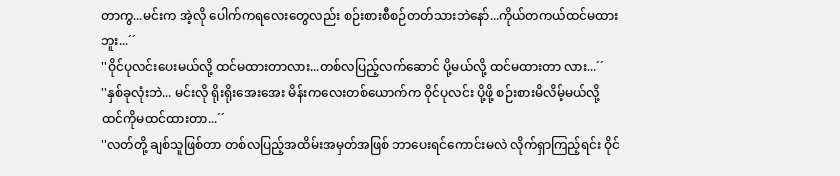တာကွ...မင်းက အဲ့လို ပေါက်ကရလေးတွေလည်း စဉ်းစားစီစဉ်တတ်သားဘဲနော်...ကိုယ်တကယ်ထင်မထားဘူး...´´
''ဝိုင်ပုလင်းပေးမယ်လို့ ထင်မထားတာလား...တစ်လပြည့်လက်ဆောင် ပို့မယ်လို့ ထင်မထားတာ လား...´´
''နှစ်ခုလုံးဘဲ... မင်းလို ရိုးရိုးအေးအေး မိန်းကလေးတစ်ယောက်က ဝိုင်ပုလင်း ပို့ဖို့ စဉ်းစားမိလိမ့်မယ်လို့ ထင်ကိုမထင်ထားတာ...´´
''လတ်တို့ ချစ်သူဖြစ်တာ တစ်လပြည့်အထိမ်းအမှတ်အဖြစ် ဘာပေးရင်ကောင်းမလဲ လိုက်ရှာကြည့်ရင်း ဝိုင်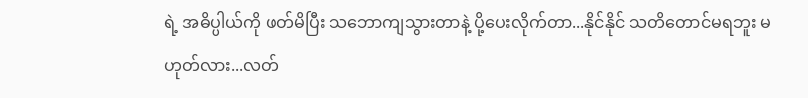ရဲ့ အဓိပ္ပါယ်ကို ဖတ်မိပြီး သဘောကျသွားတာနဲ့ ပို့ပေးလိုက်တာ...နိုင်နိုင် သတိတောင်မရဘူး မဟုတ်လား...လတ်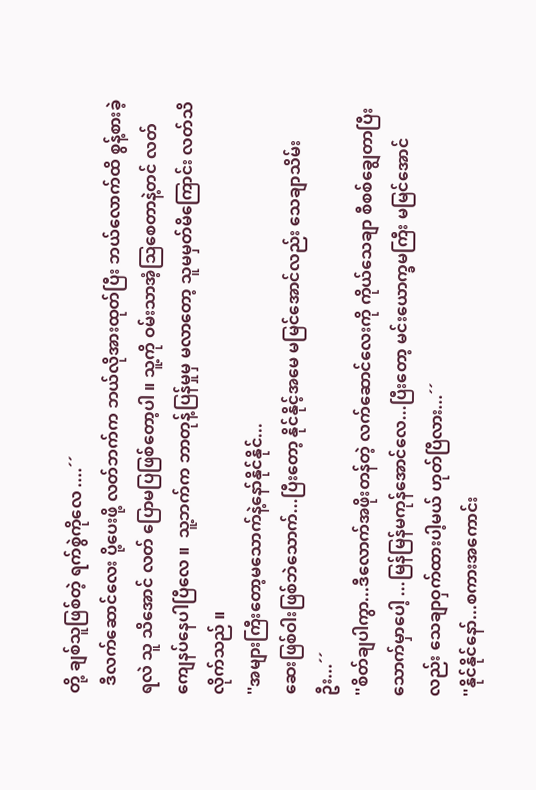တို့ ချစ်သူဖြစ်တဲ့ ရက်စွဲကိုလေ ....´´
  ဒီလက်ဆောင်လေး ပို့ပေးဖို့ လတ်ဘက်က ဘယ်လိုအားထုတ်ပြီး ဘယ်လောက်ထိ စွန့်စားခဲ့ရလဲ သူ သိအောင် လတ် ပြောမပြဖြစ်တော့ပါ ။ သူ့ကို ဝမ်းသာအံ့သြစေတာနဲ့တင် လတ် ကျေနပ်နေပါပြီလေ ။  သူ့ဘက်က ဘာတုန့်ပြန်မှုမှ မလာတော့ သူမမှတ်မိကြောင်း လတ်သိလိုက်သည် ။
''အများကြီးတော့မသောက်နဲ့နော်နိုင်နိုင်...
ဆေးဖြစ်ဝါးဖြစ်ဘဲသောက်...ပြီးတော့ နိုင်နိုင့်အမေ မမြင်အောင်လည်း သေချာသိမ်းဦး...´´
''စိတ်ချပါကွာ...ဒီလောက်အဖိုးတန်တဲ့ လက်ဆောင်လေးကို ကိုယ်သေချာ စီစစ်ချွေတာပြီး သောက်မှာပေါ့ ...မြန်မြန်မကုန်အောင်လေ...ပြီးတော့ မင်းယောက္ခမကြီး မမြင်အောင်လည်း သေချာဝှက်ထားပါ့မယ် ဟုတ်ပြီလား...´´
''နိုင်နိုင်နော်...စကားအကောင်း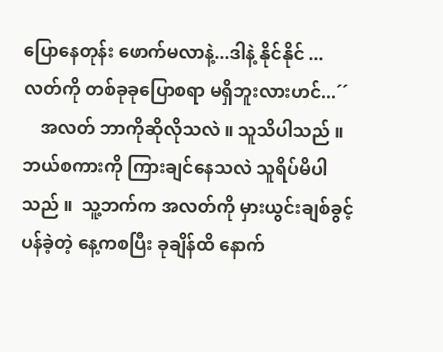ပြောနေတုန်း ဖောက်မလာနဲ့...ဒါနဲ့ နိုင်နိုင် ...လတ်ကို တစ်ခုခုပြောစရာ မရှိဘူးလားဟင်...´´
    အလတ် ဘာကိုဆိုလိုသလဲ ။ သူသိပါသည် ။ဘယ်စကားကို ကြားချင်နေသလဲ သူရိပ်မိပါသည် ။  သူ့ဘက်က အလတ်ကို မှားယွင်းချစ်ခွင့်ပန်ခဲ့တဲ့ နေ့ကစပြီး ခုချိန်ထိ နောက်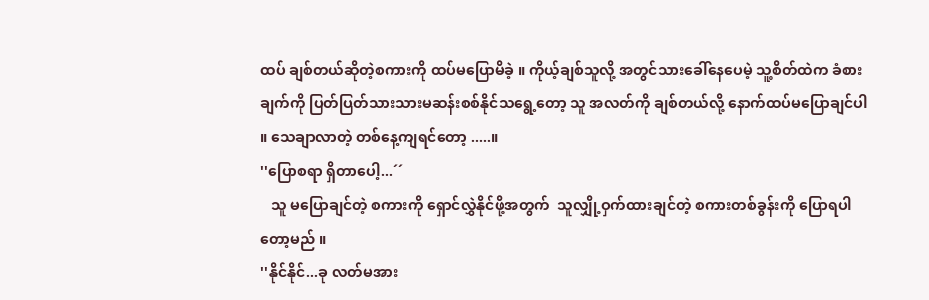ထပ် ချစ်တယ်ဆိုတဲ့စကားကို ထပ်မပြောမိခဲ့ ။ ကိုယ့်ချစ်သူလို့ အတွင်သားခေါ်နေပေမဲ့ သူ့စိတ်ထဲက ခံစားချက်ကို ပြတ်ပြတ်သားသားမဆန်းစစ်နိုင်သရွေ့တော့ သူ အလတ်ကို ချစ်တယ်လို့ နောက်ထပ်မပြောချင်ပါ ။ သေချာလာတဲ့ တစ်နေ့ကျရင်တော့ .....။
''ပြောစရာ ရှိတာပေါ့...´´
   သူ မပြောချင်တဲ့ စကားကို ရှောင်လွှဲနိုင်ဖို့အတွက်  သူလျှို့ဝှက်ထားချင်တဲ့ စကားတစ်ခွန်းကို ပြောရပါတော့မည် ။
''နိုင်နိုင်...ခု လတ်မအား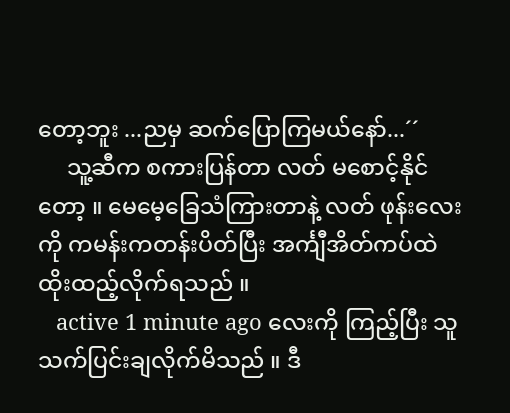တော့ဘူး ...ညမှ ဆက်ပြောကြမယ်နော်...´´
     သူ့ဆီက စကားပြန်တာ လတ် မစောင့်နိုင်တော့ ။ မေမေ့ခြေသံကြားတာနဲ့ လတ် ဖုန်းလေးကို ကမန်းကတန်းပိတ်ပြီး အင်္ကျီအိတ်ကပ်ထဲ ထိုးထည့်လိုက်ရသည် ။
   active 1 minute ago လေးကို ကြည့်ပြီး သူသက်ပြင်းချလိုက်မိသည် ။ ဒီ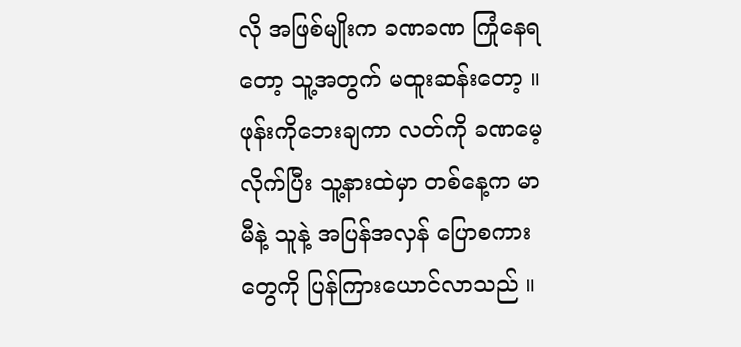လို အဖြစ်မျိုးက ခဏခဏ ကြုံနေရတော့ သူ့အတွက် မထူးဆန်းတော့ ။ဖုန်းကိုဘေးချကာ လတ်ကို ခဏမေ့လိုက်ပြီး သူ့နားထဲမှာ တစ်နေ့က မာမီနဲ့ သူနဲ့ အပြန်အလှန် ပြောစကားတွေကို ပြန်ကြားယောင်လာသည် ။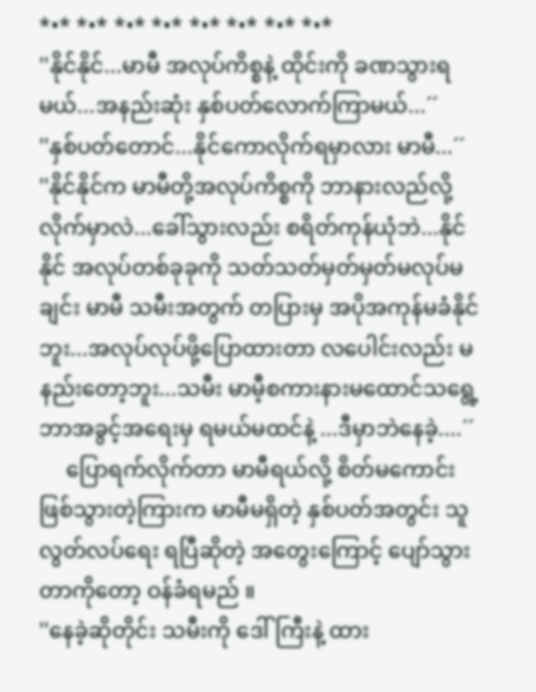*•* *•* *•* *•* *•* *•* *•* *•*
''နိုင်နိုင်...မာမီ အလုပ်ကိစ္စနဲ့ ထိုင်းကို ခဏသွားရမယ်...အနည်းဆုံး နှစ်ပတ်လောက်ကြာမယ်...´´
''နှစ်ပတ်တောင်...နိုင်ကောလိုက်ရမှာလား မာမီ...´´
''နိုင်နိုင်က မာမီတို့အလုပ်ကိစ္စကို ဘာနားလည်လို့ လိုက်မှာလဲ...ခေါ်သွားလည်း စရိတ်ကုန်ယုံဘဲ...နိုင်နိုင် အလုပ်တစ်ခုခုကို သတ်သတ်မှတ်မှတ်မလုပ်မချင်း မာမီ သမီးအတွက် တပြားမှ အပိုအကုန်မခံနိုင်ဘူး...အလုပ်လုပ်ဖို့ပြောထားတာ လပေါင်းလည်း မနည်းတော့ဘူး...သမီး မာမီ့စကားနားမထောင်သရွေ့ ဘာအခွင့်အရေးမှ ရမယ်မထင်နဲ့ ...ဒီမှာဘဲနေခဲ့....´´
     ပြောရက်လိုက်တာ မာမီရယ်လို့ စိတ်မကောင်း ဖြစ်သွားတဲ့ကြားက မာမီမရှိတဲ့ နှစ်ပတ်အတွင်း သူလွတ်လပ်ရေး ရပြီဆိုတဲ့ အတွေးကြောင့် ပျော်သွားတာကိုတော့ ဝန်ခံရမည် ။
''နေခဲ့ဆိုတိုင်း သမီးကို ဒေါ်ကြီးနဲ့ ထား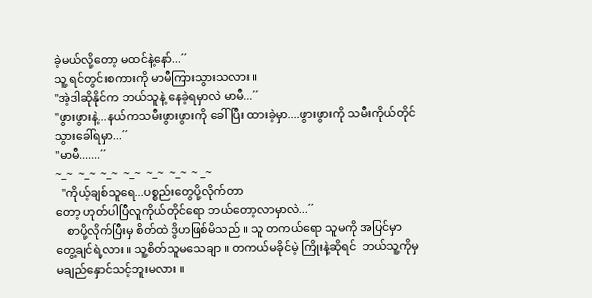ခဲ့မယ်လို့တော့ မထင်နဲ့နော်...´´
သူ့ ရင်တွင်းစကားကို မာမီကြားသွားသလား ။
''အဲ့ဒါဆိုနိုင်က ဘယ်သူနဲ့ နေခဲ့ရမှာလဲ မာမီ...´´
''ဖွားဖွားနဲ့...နယ်ကသမီးဖွားဖွားကို ခေါ်ပြီး ထားခဲ့မှာ....ဖွားဖွားကို သမီးကိုယ်တိုင် သွားခေါ်ရမှာ...´´
''မာမီ.......´´
~_~  ~_~  ~_~  ~_~  ~_~  ~_~  ~ _~
  ''ကိုယ့်ချစ်သူရေ...ပစ္စည်းတွေပို့လိုက်တာ
တော့ ဟုတ်ပါပြီလူကိုယ်တိုင်ရော ဘယ်တော့လာမှာလဲ...´´
    စာပို့လိုက်ပြီးမှ စိတ်ထဲ ဒွိဟဖြစ်မိသည် ။ သူ တကယ်ရော သူမကို အပြင်မှာ တွေ့ချင်ရဲ့လား ။ သူ့စိတ်သူမသေချာ ။ တကယ်မခိုင်မဲ့ ကြိုးနဲ့ဆိုရင်  ဘယ်သူ့ကိုမှ မချည်နှောင်သင့်ဘူးမလား ။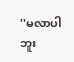''မလာပါဘူး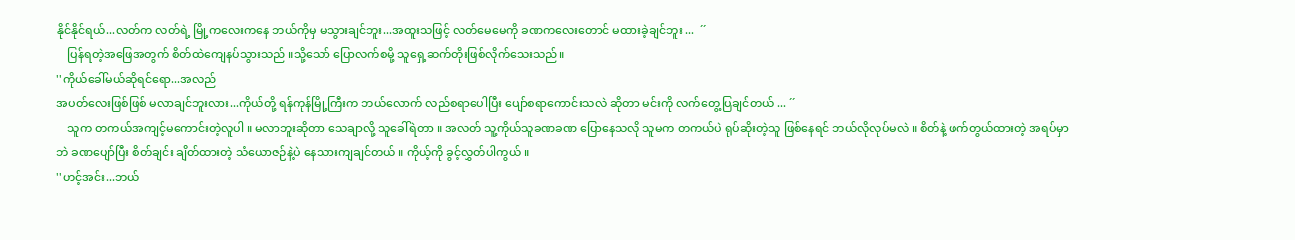နိုင်နိုင်ရယ်...လတ်က လတ်ရဲ့ မြို့ကလေးကနေ ဘယ်ကိုမှ မသွားချင်ဘူး...အထူးသဖြင့် လတ်မေမေကို ခဏကလေးတောင် မထားခဲ့ချင်ဘူး ...  ´´
    ပြန်ရတဲ့အဖြေအတွက် စိတ်ထဲကျေနပ်သွားသည် ။သို့သော် ပြောလက်စမို့ သူရှေ့ဆက်တိုးဖြစ်လိုက်သေးသည်။
''ကိုယ်ခေါ်မယ်ဆိုရင်ရော...အလည်
အပတ်လေးဖြစ်ဖြစ် မလာချင်ဘူးလား...ကိုယ်တို့ ရန်ကုန်မြို့ကြီးက ဘယ်လောက် လည်စရာပေါပြီး ပျော်စရာကောင်းသလဲ ဆိုတာ မင်းကို လက်တွေ့ပြချင်တယ် ... ´´
    သူက တကယ်အကျင့်မကောင်းတဲ့လူပါ ။ မလာဘူးဆိုတာ သေချာလို့ သူခေါ်ရဲတာ ။ အလတ် သူ့ကိုယ်သူခဏခဏ ပြောနေသလို သူမက တကယ်ပဲ ရုပ်ဆိုးတဲ့သူ ဖြစ်နေရင် ဘယ်လိုလုပ်မလဲ ။ စိတ်နဲ့ ဖက်တွယ်ထားတဲ့ အရပ်မှာဘဲ ခဏပျော်ပြီး စိတ်ချင်း ချိတ်ထားတဲ့ သံယောဇဉ်နဲ့ပဲ နေသားကျချင်တယ် ။ ကိုယ့်ကို ခွင့်လွှတ်ပါကွယ် ။
''ဟင့်အင်း...ဘယ်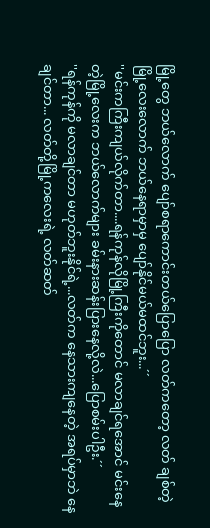မြို့တွေ ဘယ်လောက် ပျော်စရာကောင်းတယ်ပြောပြော လတ်ကတော့ လတ် ချစ်တဲ့ မြို့လေးလောက် ဘယ်နေရာမှာမှ ပျော်နိုင်မယ်မထင်ဘူး...´´
''မင်းကကြီးကျယ်လိုက်တာ....ရန်ကုန်လိုမြို့ကြီးကိုတောင် မလာချင်ရအောင် မင်းနေတဲ့မြို့လေးက ဘယ်လောက်များ ခမ်းနားဆန်းပြားနေလို့လဲ...ပြောစမ်းပါဦး.´´
''ရန်ကုန်ကို မလာချင်တာ မဟုတ်ဘူးနိုင်ရဲ့...လတ်က နေသားကျနေတဲ့ အရပ်မှာဘဲ နေချင်တာ... လတ်တို့မြို့ကလေးရဲ့ လတ်ဆတ်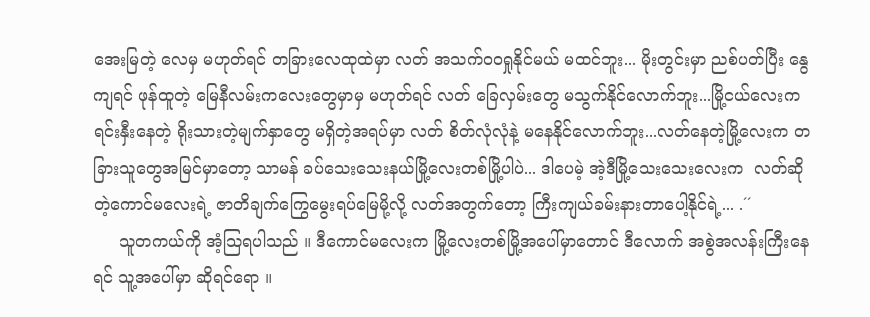အေးမြတဲ့ လေမှ မဟုတ်ရင် တခြားလေထုထဲမှာ လတ် အသက်ဝဝရှုနိုင်မယ် မထင်ဘူး... မိုးတွင်းမှာ ညစ်ပတ်ပြီး နွေကျရင် ဖုန်ထူတဲ့ မြေနီလမ်းကလေးတွေမှာမှ မဟုတ်ရင် လတ် ခြေလှမ်းတွေ မသွက်နိုင်လောက်ဘူး...မြို့ငယ်လေးက ရင်းနှီးနေတဲ့ ရိုးသားတဲ့မျက်နှာတွေ မရှိတဲ့အရပ်မှာ လတ် စိတ်လုံလုံနဲ့ မနေနိုင်လောက်ဘူး...လတ်နေတဲ့မြို့လေးက တခြားသူတွေအမြင်မှာတော့ သာမန် ခပ်သေးသေးနယ်မြို့လေးတစ်မြို့ပါပဲ... ဒါပေမဲ့ အဲ့ဒီမြို့သေးသေးလေးက  လတ်ဆိုတဲ့ကောင်မလေးရဲ့ ဇာတိချက်ကြွေမွေးရပ်မြေမို့လို့ လတ်အတွက်တော့ ကြီးကျယ်ခမ်းနားတာပေါ့နိုင်ရဲ့... .´´
     သူတကယ်ကို အံ့သြရပါသည် ။ ဒီကောင်မလေးက မြို့လေးတစ်မြို့အပေါ်မှာတောင် ဒီလောက် အစွဲအလန်းကြီးနေရင် သူ့အပေါ်မှာ ဆိုရင်ရော ။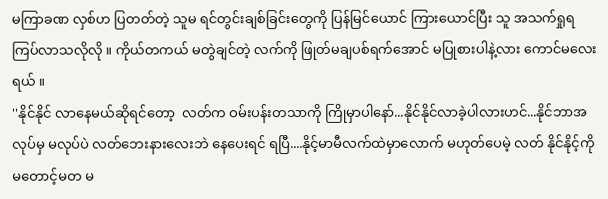မကြာခဏ လှစ်ဟ ပြတတ်တဲ့ သူမ ရင်တွင်းချစ်ခြင်းတွေကို ပြန်မြင်ယောင် ကြားယောင်ပြီး သူ အသက်ရှုရ ကြပ်လာသလိုလို ။ ကိုယ်တကယ် မတွဲချင်တဲ့ လက်ကို ဖြုတ်မချပစ်ရက်အောင် မပြုစားပါနဲ့လား ကောင်မလေးရယ် ။
''နိုင်နိုင် လာနေမယ်ဆိုရင်တော့  လတ်က ဝမ်းပန်းတသာကို ကြိုမှာပါနော်...နိုင်နိုင်လာခဲ့ပါလားဟင်...နိုင်ဘာအလုပ်မှ မလုပ်ပဲ လတ်ဘေးနားလေးဘဲ နေပေးရင် ရပြီ....နိုင့်မာမီလက်ထဲမှာလောက် မဟုတ်ပေမဲ့ လတ် နိုင်နိုင့်ကို မတောင့်မတ မ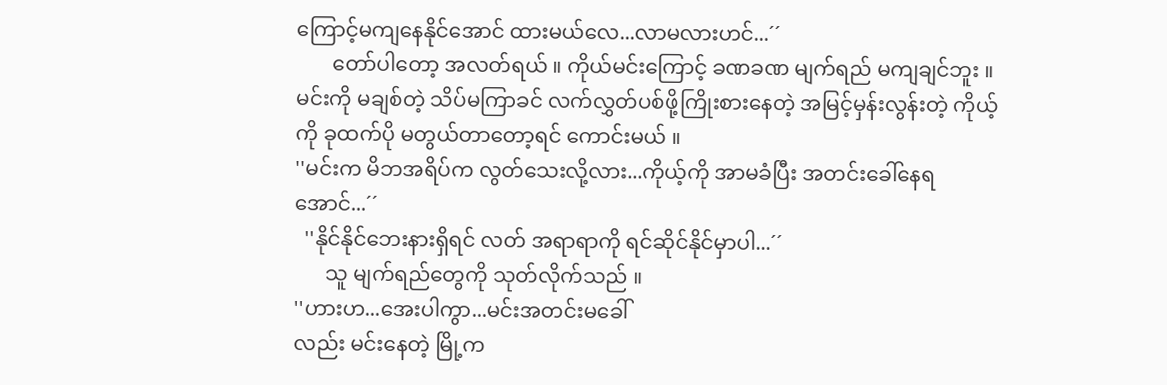ကြောင့်မကျနေနိုင်အောင် ထားမယ်လေ...လာမလားဟင်...´´
       တော်ပါတော့ အလတ်ရယ် ။ ကိုယ်မင်းကြောင့် ခဏခဏ မျက်ရည် မကျချင်ဘူး ။ မင်းကို မချစ်တဲ့ သိပ်မကြာခင် လက်လွှတ်ပစ်ဖို့ကြိုးစားနေတဲ့ အမြင့်မှန်းလွန်းတဲ့ ကိုယ့်ကို ခုထက်ပို မတွယ်တာတော့ရင် ကောင်းမယ် ။
''မင်းက မိဘအရိပ်က လွတ်သေးလို့လား...ကိုယ့်ကို အာမခံပြီး အတင်းခေါ်နေရအောင်...´´
  ''နိုင်နိုင်ဘေးနားရှိရင် လတ် အရာရာကို ရင်ဆိုင်နိုင်မှာပါ...´´
      သူ မျက်ရည်တွေကို သုတ်လိုက်သည် ။
''ဟားဟ...အေးပါကွာ...မင်းအတင်းမခေါ်
လည်း မင်းနေတဲ့ မြို့က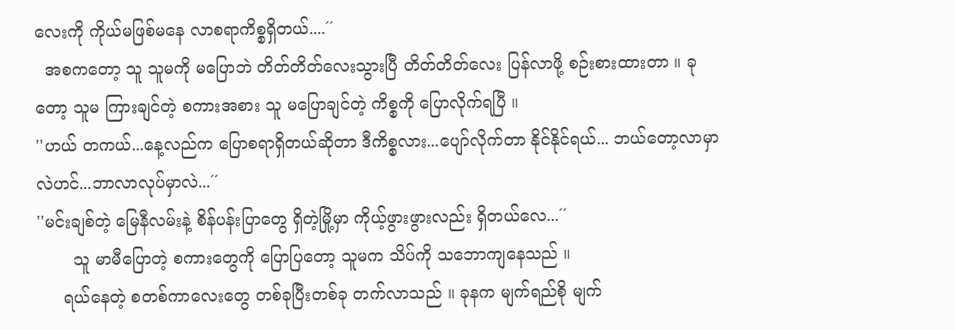လေးကို ကိုယ်မဖြစ်မနေ လာစရာကိစ္စရှိတယ်....´´
  အစကတော့ သူ သူမကို မပြောဘဲ တိတ်တိတ်လေးသွားပြီ တိတ်တိတ်လေး ပြန်လာဖို့ စဉ်းစားထားတာ ။ ခုတော့ သူမ ကြားချင်တဲ့ စကားအစား သူ မပြောချင်တဲ့ ကိစ္စကို ပြောလိုက်ရပြီ ။
''ဟယ် တကယ်...နေ့လည်က ပြောစရာရှိတယ်ဆိုတာ ဒီကိစ္စလား...ပျော်လိုက်တာ နိုင်နိုင်ရယ်... ဘယ်တော့လာမှာလဲဟင်...ဘာလာလုပ်မှာလဲ...´´
''မင်းချစ်တဲ့ မြေနီလမ်းနဲ့ စိန်ပန်းပြာတွေ ရှိတဲ့မြို့မှာ ကိုယ့်ဖွားဖွားလည်း ရှိတယ်လေ...´´
       သူ မာမီပြောတဲ့ စကားတွေကို ပြောပြတော့ သူမက သိပ်ကို သဘောကျနေသည် ။
     ရယ်နေတဲ့ စတစ်ကာလေးတွေ တစ်ခုပြီးတစ်ခု တက်လာသည် ။ ခုနက မျက်ရည်စို မျက်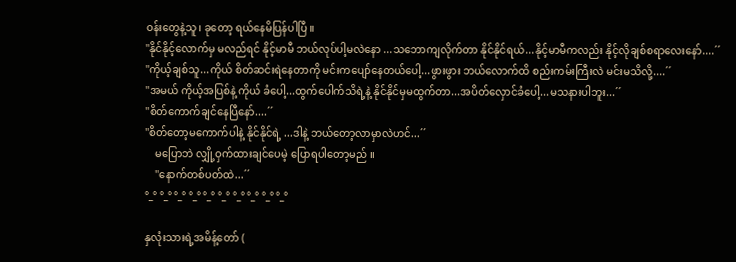ဝန်းတွေနဲ့သူ၊ ခုတော့ ရယ်နေမိပြန်ပါပြီ ။
''နိုင်နိုင့်လောက်မှ မလည်ရင် နိုင့်မာမီ ဘယ်လုပ်ပါ့မလဲနော ...သဘောကျလိုက်တာ နိုင်နိုင်ရယ်...နိုင့်မာမီကလည်း နိုင့်လိုချစ်စရာလေးနော်....´´
''ကိုယ့်ချစ်သူ...ကိုယ် စိတ်ဆင်းရဲနေတာကို မင်းကပျော်နေတယ်ပေါ့...ဖွားဖွား ဘယ်လောက်ထိ စည်းကမ်းကြီးလဲ မင်းမသိလို့....´´
''အမယ် ကိုယ့်အပြစ်နဲ့ ကိုယ် ခံပေါ့...ထွက်ပေါက်သိရဲ့နဲ့ နိုင်နိုင်မှမထွက်တာ...အပိတ်လှောင်ခံပေါ့...မသနားပါဘူး...´´
''စိတ်ကောက်ချင်နေပြီနော်....´´
''စိတ်တော့မကောက်ပါနဲ့ နိုင်နိုင်ရဲ့ ...ဒါနဲ့ ဘယ်တော့လာမှာလဲဟင်...´´
    မပြောဘဲ လျှို့ဝှက်ထားချင်ပေမဲ့ ပြောရပါတော့မည် ။
    ''နောက်တစ်ပတ်ထဲ...´´
°_° °_° °_° °_° °_° °_° °_° °_° °_° °_°

နှလုံးသားရဲ့အမိန့်တော် (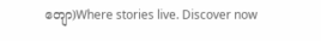တျော)Where stories live. Discover now